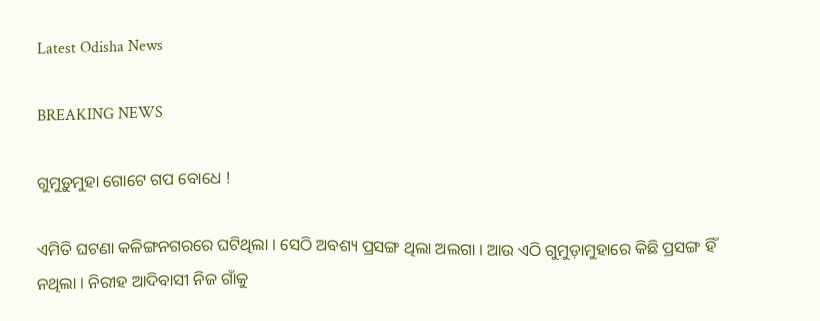Latest Odisha News

BREAKING NEWS

ଗୁମୁଡ଼ୁମୁହା ଗୋଟେ ଗପ ବୋଧେ !

ଏମିତି ଘଟଣା କଳିଙ୍ଗନଗରରେ ଘଟିଥିଲା । ସେଠି ଅବଶ୍ୟ ପ୍ରସଙ୍ଗ ଥିଲା ଅଲଗା । ଆଉ ଏଠି ଗୁମୁଡ଼ାମୁହାରେ କିଛି ପ୍ରସଙ୍ଗ ହିଁ ନଥିଲା । ନିରୀହ ଆଦିବାସୀ ନିଜ ଗାଁକୁ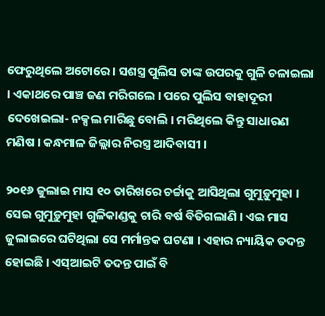ଫେରୁଥିଲେ ଅଟୋରେ । ସଶସ୍ତ୍ର ପୁଲିସ ତାଙ୍କ ଉପରକୁ ଗୁଳି ଚଳାଇଲା । ଏକାଥରେ ପାଞ୍ଚ ଜଣ ମରିଗଲେ । ପରେ ପୁଲିସ ବାହାଦୂରୀ ଦେଖେଇଲା- ନକ୍ସଲ ମାରିଛୁ ବୋଲି । ମରିଥିଲେ କିନ୍ତୁ ସାଧାରଣ ମଣିଷ । କନ୍ଧମାଳ ଜିଲ୍ଲାର ନିରସ୍ତ୍ର ଆଦିବାସୀ ।

୨୦୧୬ ଜୁଲାଇ ମାସ ୧୦ ତାରିଖରେ ଚର୍ଚ୍ଚାକୁ ଆସିଥିଲା ଗୁମୁଡ଼ୁମୁହା । ସେଇ ଗୁମୁଡ଼ୁମୁହା ଗୁଳିକାଣ୍ଡକୁ ଚାରି ବର୍ଷ ବିତିଗଲାଣି । ଏଇ ମାସ ଜୁଲାଇରେ ଘଟିଥିଲା ସେ ମର୍ମାନ୍ତକ ଘଟଣା । ଏହାର ନ୍ୟାୟିକ ତଦନ୍ତ ହୋଇଛି । ଏସ୍‍ଆଇଟି ତଦନ୍ତ ପାଇଁ ବି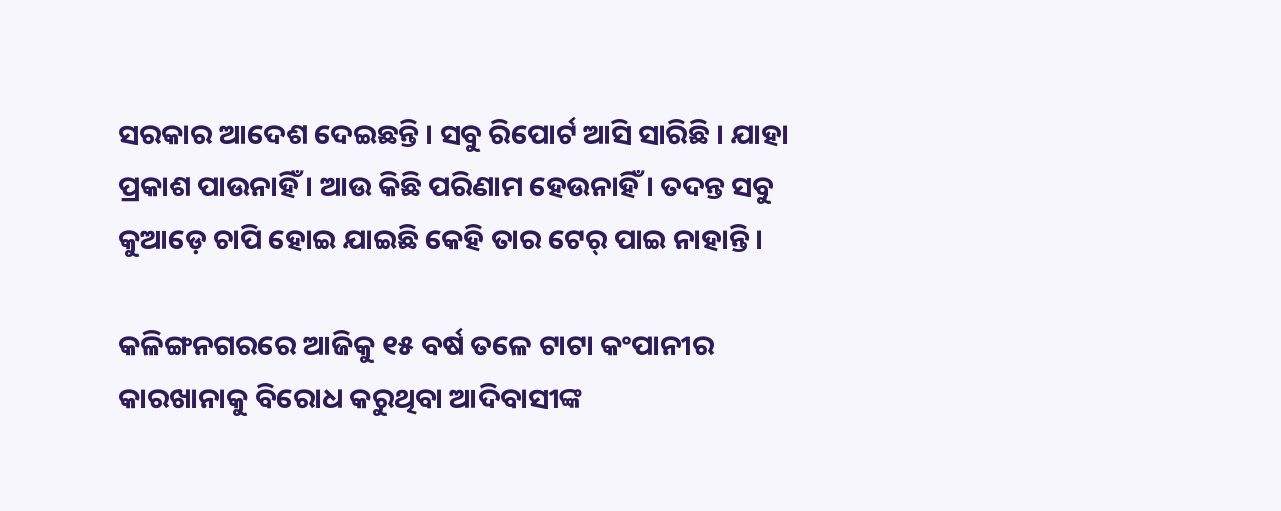ସରକାର ଆଦେଶ ଦେଇଛନ୍ତି । ସବୁ ରିପୋର୍ଟ ଆସି ସାରିଛି । ଯାହା ପ୍ରକାଶ ପାଉନାହିଁ । ଆଉ କିଛି ପରିଣାମ ହେଉନାହିଁ । ତଦନ୍ତ ସବୁ କୁଆଡ଼େ ଚାପି ହୋଇ ଯାଇଛି କେହି ତାର ଟେର୍‍ ପାଇ ନାହାନ୍ତି ।

କଳିଙ୍ଗନଗରରେ ଆଜିକୁ ୧୫ ବର୍ଷ ତଳେ ଟାଟା କଂପାନୀର କାରଖାନାକୁ ବିରୋଧ କରୁଥିବା ଆଦିବାସୀଙ୍କ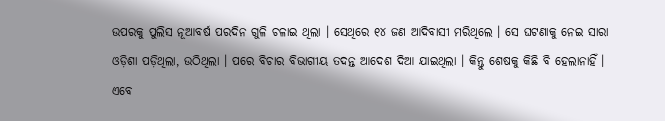ଉପରକୁ ପୁଲିସ ନୂଆବର୍ଷ ପରଦିନ ଗୁଳି ଚଳାଇ ଥିଲା । ସେଥିରେ ୧୪ ଜଣ ଆଦିବାସୀ ମରିଥିଲେ । ସେ ଘଟଣାକୁ ନେଇ ସାରା ଓଡ଼ିଶା ପଡ଼ିଥିଲା, ଉଠିଥିଲା । ପରେ ବିଚାର ବିଭାଗୀୟ ତଦନ୍ତ ଆଦେଶ ଦିଆ ଯାଇଥିଲା । କିନ୍ତୁ ଶେଷକୁ କିଛି ବି ହେଲାନାହିଁ । ଏବେ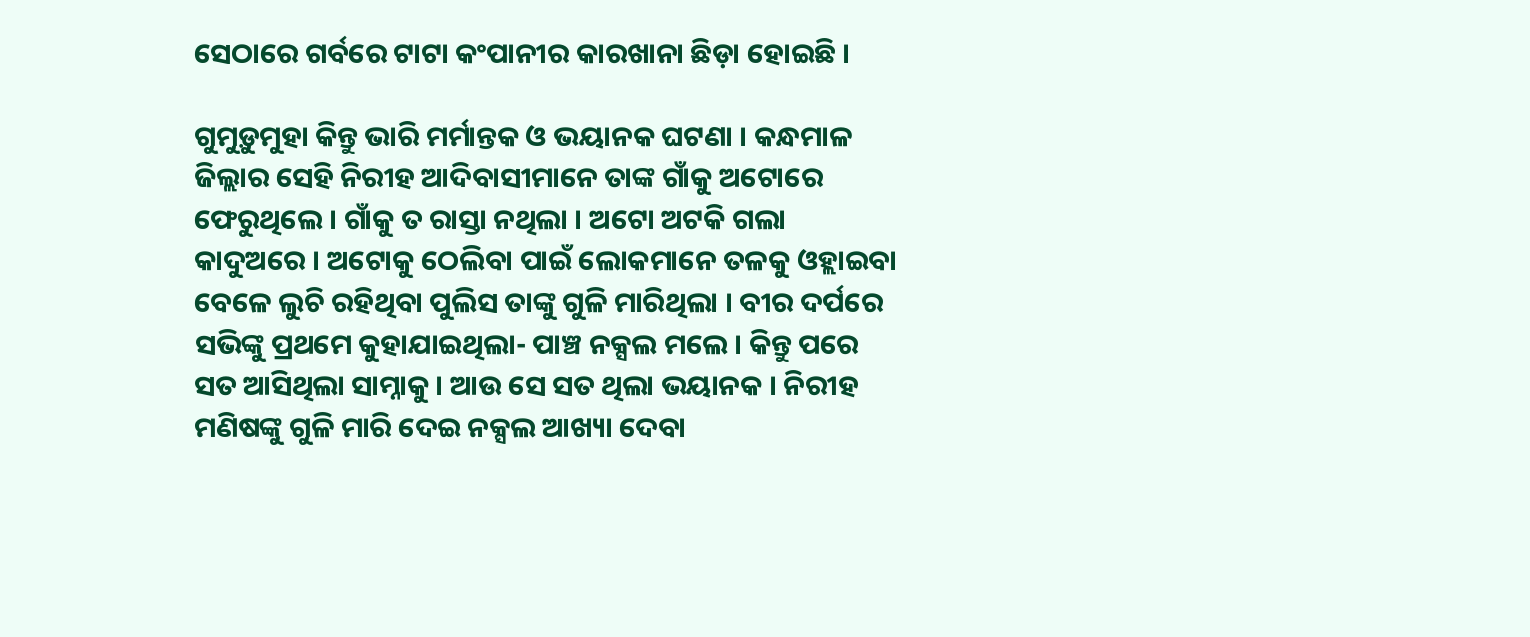ସେଠାରେ ଗର୍ବରେ ଟାଟା କଂପାନୀର କାରଖାନା ଛିଡ଼ା ହୋଇଛି ।

ଗୁମୁଡ଼ୁମୁହା କିନ୍ତୁ ଭାରି ମର୍ମାନ୍ତକ ଓ ଭୟାନକ ଘଟଣା । କନ୍ଧମାଳ ଜିଲ୍ଲାର ସେହି ନିରୀହ ଆଦିବାସୀମାନେ ତାଙ୍କ ଗାଁକୁ ଅଟୋରେ ଫେରୁଥିଲେ । ଗାଁକୁ ତ ରାସ୍ତା ନଥିଲା । ଅଟୋ ଅଟକି ଗଲା କାଦୁଅରେ । ଅଟୋକୁ ଠେଲିବା ପାଇଁ ଲୋକମାନେ ତଳକୁ ଓହ୍ଲାଇବା ବେଳେ ଲୁଚି ରହିଥିବା ପୁଲିସ ତାଙ୍କୁ ଗୁଳି ମାରିଥିଲା । ବୀର ଦର୍ପରେ ସଭିଙ୍କୁ ପ୍ରଥମେ କୁହାଯାଇଥିଲା- ପାଞ୍ଚ ନକ୍ସଲ ମଲେ । କିନ୍ତୁ ପରେ ସତ ଆସିଥିଲା ସାମ୍ନାକୁ । ଆଉ ସେ ସତ ଥିଲା ଭୟାନକ । ନିରୀହ ମଣିଷଙ୍କୁ ଗୁଳି ମାରି ଦେଇ ନକ୍ସଲ ଆଖ୍ୟା ଦେବା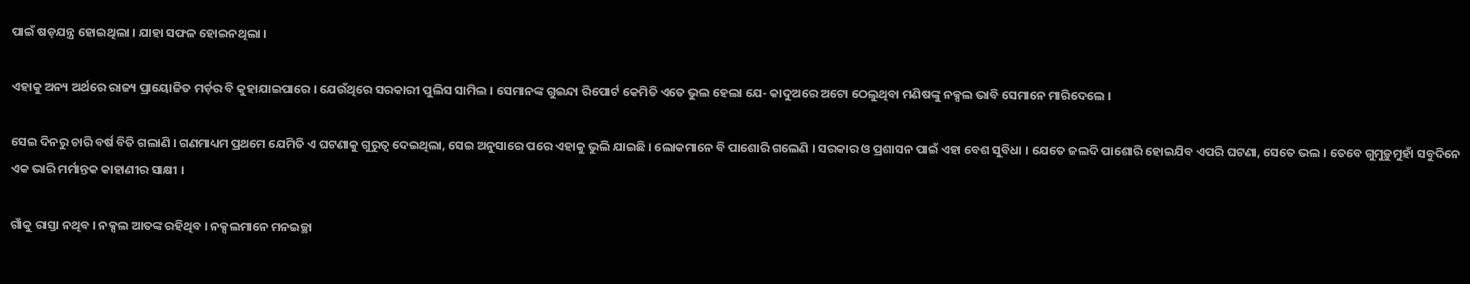ପାଇଁ ଷଡ଼ଯନ୍ତ୍ର ହୋଇଥିଲା । ଯାହା ସଫଳ ହୋଇନଥିଲା ।

ଏହାକୁ ଅନ୍ୟ ଅର୍ଥରେ ରାଜ୍ୟ ପ୍ରାୟୋଜିତ ମର୍ଡ଼ର ବି କୁହାଯାଇପାରେ । ଯେଉଁଥିରେ ସରକାରୀ ପୁଲିସ ସାମିଲ । ସେମାନଙ୍କ ଗୁଇନ୍ଦା ରିପୋର୍ଟ କେମିତି ଏତେ ଭୁଲ ହେଲା ଯେ- କାଦୁଅରେ ଅଟୋ ଠେଲୁଥିବା ମଣିଷଙ୍କୁ ନକ୍ସଲ ଭାବି ସେମାନେ ମାରିଦେଲେ ।

ସେଇ ଦିନରୁ ଚାରି ବର୍ଷ ବିତି ଗଲାଣି । ଗଣମାଧ୍ୟମ ପ୍ରଥମେ ଯେମିତି ଏ ଘଟଣାକୁ ଗୁରୁତ୍ୱ ଦେଇଥିଲା, ସେଇ ଅନୁସାରେ ପରେ ଏହାକୁ ଭୁଲି ଯାଇଛି । ଲୋକମାନେ ବି ପାଶୋରି ଗଲେଣି । ସରକାର ଓ ପ୍ରଶାସନ ପାଇଁ ଏହା ବେଶ ସୁବିଧା । ଯେତେ ଜଲଦି ପାଶୋରି ହୋଇଯିବ ଏପରି ଘଟଣା, ସେତେ ଭଲ । ତେବେ ଗୁମୁଡ଼ୁମୁହାଁ ସବୁଦିନେ ଏକ ଭାରି ମର୍ମାନ୍ତକ କାହାଣୀର ସାକ୍ଷୀ ।

ଗାଁକୁ ରାସ୍ତା ନଥିବ । ନକ୍ସଲ ଆତଙ୍କ ରହିଥିବ । ନକ୍ସଲମାନେ ମନଇଚ୍ଛା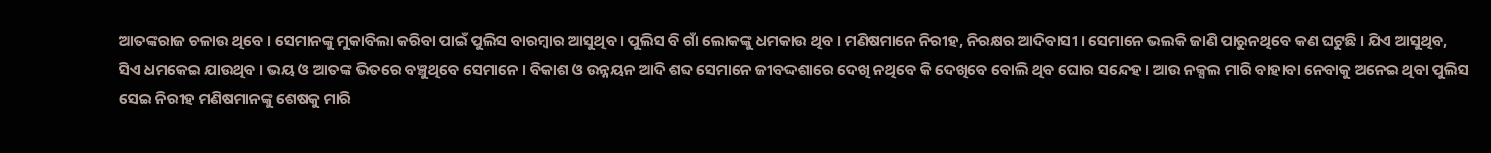ଆତଙ୍କରାଜ ଚଳାଉ ଥିବେ । ସେମାନଙ୍କୁ ମୁକାବିଲା କରିବା ପାଇଁ ପୁଲିସ ବାରମ୍ବାର ଆସୁଥିବ । ପୁଲିସ ବି ଗାଁ ଲୋକଙ୍କୁ ଧମକାଉ ଥିବ । ମଣିଷମାନେ ନିରୀହ, ନିରକ୍ଷର ଆଦିବାସୀ । ସେମାନେ ଭଲକି ଜାଣି ପାରୁନଥିବେ କଣ ଘଟୁଛି । ଯିଏ ଆସୁଥିବ, ସିଏ ଧମକେଇ ଯାଉଥିବ । ଭୟ ଓ ଆତଙ୍କ ଭିତରେ ବଞ୍ଚୁଥିବେ ସେମାନେ । ବିକାଶ ଓ ଉନ୍ନୟନ ଆଦି ଶବ୍ଦ ସେମାନେ ଜୀବଦ୍ଦଶାରେ ଦେଖି ନଥିବେ କି ଦେଖିବେ ବୋଲି ଥିବ ଘୋର ସନ୍ଦେହ । ଆଉ ନକ୍ସଲ ମାରି ବାହାବା ନେବାକୁ ଅନେଇ ଥିବା ପୁଲିସ ସେଇ ନିରୀହ ମଣିଷମାନଙ୍କୁ ଶେଷକୁ ମାରି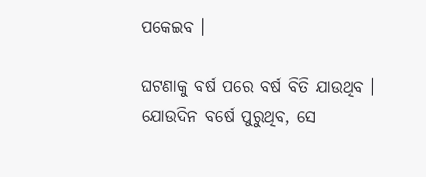ପକେଇବ ।

ଘଟଣାକୁ ବର୍ଷ ପରେ ବର୍ଷ ବିତି ଯାଉଥିବ । ଯୋଉଦିନ ବର୍ଷେ ପୁରୁଥିବ, ସେ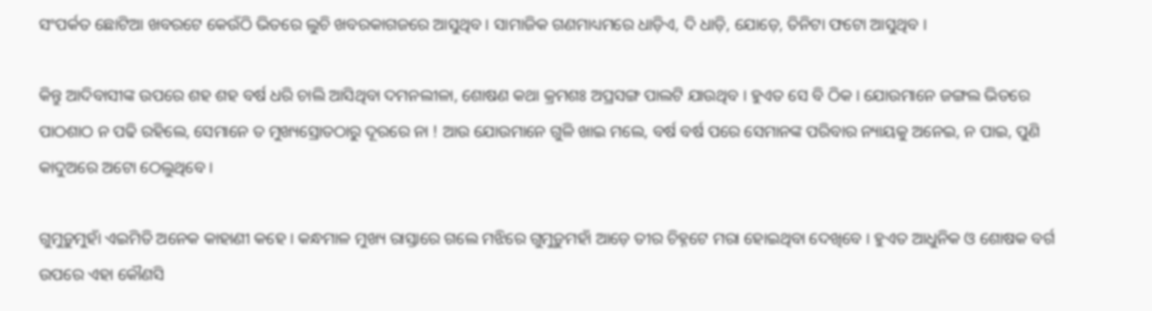ସଂପର୍କତ ଛୋଟିଆ ଖବରଟେ କେଉଁଠି ଭିତରେ ଲୁଚି ଖବରକାଗଜରେ ଆସୁଥିବ । ସାମାଜିକ ଗଣମାଧ୍ୟମରେ ଧାଡ଼ିଏ, ଦି ଧାଡ଼ି, ଯୋଡ଼େ, ତିନିଟା ଫଟୋ ଆସୁଥିବ ।

କିନ୍ତୁ ଆଦିବାସୀଙ୍କ ଉପରେ ଶହ ଶହ ବର୍ଷ ଧରି ଚାଲି ଆସିଥିବା ଦମନଲୀଳା, ଶୋଷଣ କଥା କ୍ରମଶଃ ଅପ୍ରସଙ୍ଗ ପାଲଟି ଯାଉଥିବ । ହୁଏତ ସେ ବି ଠିକ । ଯୋଉମାନେ ଜଙ୍ଗଲ ଭିତରେ ପାଠଶାଠ ନ ପଢି ରହିଲେ, ସେମାନେ ତ ମୁଖ୍ୟସ୍ରୋତଠାରୁ ଦୂରରେ ନା ! ଆଉ ଯୋଉମାନେ ଗୁଳି ଖାଇ ମଲେ, ବର୍ଷ ବର୍ଷ ପରେ ସେମାନଙ୍କ ପରିବାର ନ୍ୟାୟକୁ ଅନେଇ, ନ ପାଇ, ପୁଣି କାଦୁଅରେ ଅଟୋ ଠେଲୁଥିବେ ।

ଗୁମୁଡ଼ୁମୁହାଁ ଏଇମିତି ଅନେକ କାହାଣୀ କହେ । କନ୍ଧମାଳ ମୁଖ୍ୟ ରାସ୍ତାରେ ଗଲେ ମଝିରେ ଗୁମୁଡ଼ୁମହାଁ ଆଡ଼େ ତୀର ଚିହ୍ନଟେ ମରା ହୋଇଥିବା ଦେଖିବେ । ହୁଏତ ଆଧୁନିକ ଓ ଶୋଷକ ବର୍ଗ ଉପରେ ଏହା କୌଣସି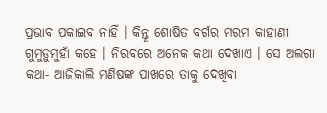ପ୍ରଭାବ ପକାଇବ ନାହିଁ । କିନ୍ତୂ ଶୋଷିତ ବର୍ଗର ମରମ କାହାଣୀ ଗୁମୁଡ଼ୁମୁହାଁ କହେ । ନିରବରେ ଅନେକ କଥା ଦେଖାଏ । ସେ ଅଲଗା କଥା- ଆଜିକାଲି ମଣିଷଙ୍କ ପାଖରେ ତାକୁ ଦେଖିବା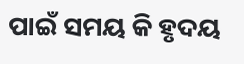ପାଇଁ ସମୟ କି ହୃଦୟ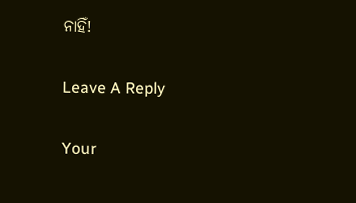ନାହିଁ!

Leave A Reply

Your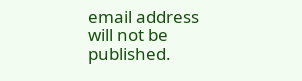email address will not be published.